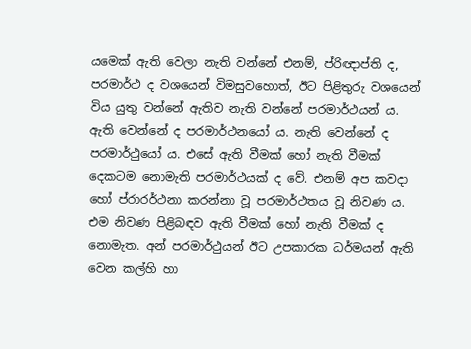යමෙක් ඇති වෙලා නැති වන්නේ එනම්, ප්රිඥාප්ති ද, පරමාර්ථ ද වශයෙන් විමසුවහොත්, ඊට පිළිතුරු වශයෙන් විය යුතු වන්නේ ඇතිව නැති වන්නේ පරමාර්ථයන් ය. ඇති වෙන්නේ ද පරමාර්ථනයෝ ය. නැති වෙන්නේ ද පරමාර්ථුයෝ ය. එසේ ඇති වීමක් හෝ නැති වීමක් දෙකටම නොමැති පරමාර්ථ‍යක් ද වේ. එනම් අප කවදා හෝ ප්රාරර්ථනා කරන්නා වූ පරමාර්ථතය වූ නිවණ ය. එම නිවණ පිළිබඳව ඇති වීමක් හෝ නැති වීමක් ද නොමැත. අන් පරමාර්ථුයන් ඊට උපකාරක ධර්මයන් ඇති වෙන කල්හි හා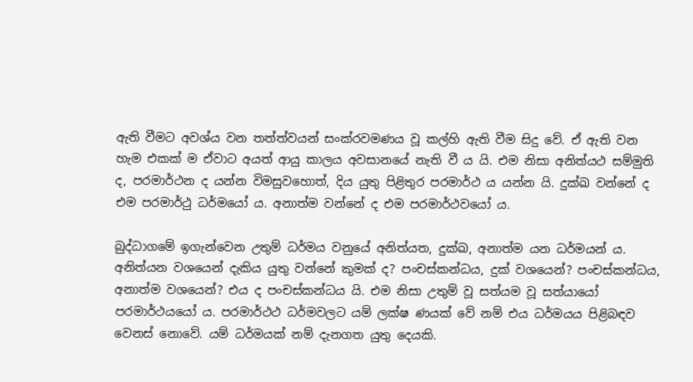ඇති වීමට අවශ්ය වන තත්ත්වයන් සංක්රවමණය වූ කල්හි ඇති වීම සිදු වේ. ඒ ඇති වන හැම එකක් ම ඒවාට අයත් ආයු කාලය අවසානයේ නැති වී ය යි. එම නිසා අනිත්යථ සම්මුති ද, පරමාර්ථන ද යන්න විමසුවහොත්, දිය යුතු පිළිතුර පරමාර්ථ ය යන්න යි. දුක්ඛ වන්නේ ද එම පරමාර්ථු ධර්මයෝ ය. අනාත්ම වන්නේ ද එම පරමාර්ථවයෝ ය.

බුද්ධාගමේ ඉගැන්වෙන උතුම් ධර්මය වනුයේ අනිත්යත, දුක්ඛ, අනාත්ම යන ධර්මයන් ය. අනිත්යන වශයෙන් දැකිය යුතු වන්නේ කුමක් ද? පංචස්කන්ධය, දුක් වශයෙන්? පංචස්කන්ධය, අනාත්ම වශයෙන්? එය ද පංචස්කන්ධය යි. එම නිසා උතුම් වූ සත්යම වූ සත්යායෝ පරමාර්ථයයෝ ය. පරමාර්ථථ ධර්මවලට යම් ලක්ෂ ණයක් වේ නම් එය ධර්මයය පිළිබඳව වෙනස් නොවේ. යම් ධර්මයක් නම් දැනගත යුතු දෙයකි.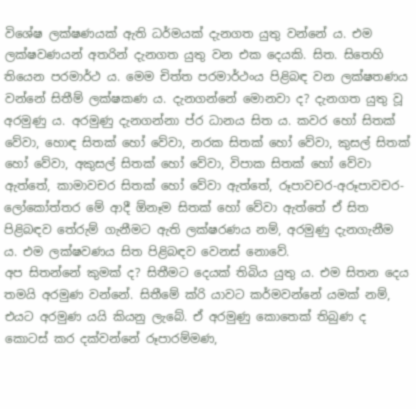වි‌ශේෂ ලක්ෂණයක් ඇති ධර්මයක් දැනගත යුතු වන්නේ ය. එම ලක්ෂවණයන් අතරින් දැනගත යුතු වන එක දෙයකි. සිත. සිතෙහි තියෙන පරමාර්ථ ය. මෙම චිත්ත පරමාර්ථංය පිළිබඳ වන ලක්ෂතණය වන්නේ සිතීම් ලක්ෂකණ ය. දැනගන්නේ මොනවා ද? දැනගත යුතු වූ අරමුණු ය. අරමුණු දැනගන්නා ප්ර ධානය සිත ය. කවර හෝ සිතක් වේවා, හොඳ සිතක් හෝ වේවා, නරක සිතක් හෝ වේවා, කුසල් සිතක් හෝ වේවා, අකුසල් සිතක් හෝ වේවා, විපාක සිතක් හෝ වේවා ඇත්තේ, කාමාවචර සිතක් හෝ වේවා ඇත්තේ, රූපාවචර-අරූපාවචර-ලෝකෝත්තර මේ ආදී ඕනෑම සිතක් හෝ වේවා ඇත්තේ ඒ සිත පිළිබඳව තේරුම් ගැනීමට ඇති ලක්ෂරණය නම්, අරමුණු දැනගැනීම ය. එම ලක්ෂවණය සිත පිළිබඳව වෙනස් නොවේ.
අප සිතන්නේ කුමක් ද? සිතීමට දෙයක් තිබිය යුතු ය. එම සිතන දෙය තමයි අරමුණ වන්නේ. සිතීමේ ක්රි යාවට කර්මවන්නේ යමක් නම්, එයට අරමුණ යයි කියනු ලැබේ. ඒ අරමුණු කොතෙක් තිබුණ ද කොටස් කර දක්වන්නේ රූපාරම්මණ,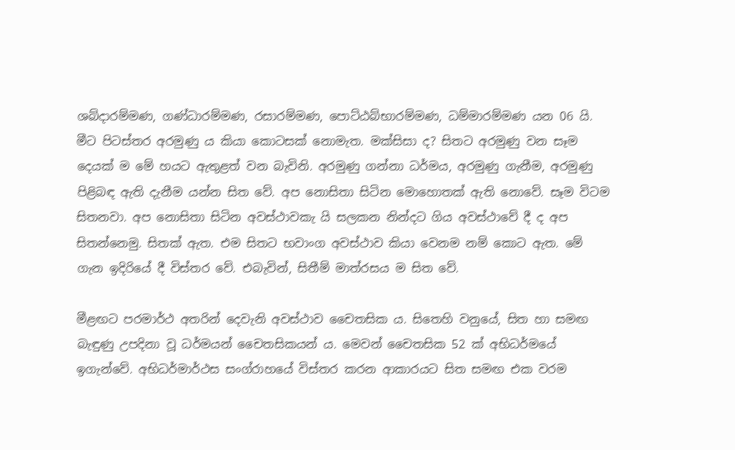ශබ්දාරම්මණ, ගණ්ධාරම්මණ, රසාරම්මණ, පොට්ඨබ්භාරම්මණ, ධම්මාරම්මණ යන 06 යි. මීට පිටස්තර අරමුණු ය කියා කොටසක් නොමැත. මක්සිසා ද? සිතට අරමුණු වන සෑම දෙයක් ම මේ හයට ඇතුළත් වන බැවිනි. අරමුණු ගන්නා ධර්මය, අරමුණු ගැනීම, අරමුණු පිළිබඳ ඇති දැනීම යන්න සිත වේ. අප නොසිතා සිටින මොහොතක් ‌ඇති නොවේ. සෑම විටම සිතනවා. අප නොසිතා සිටින අවස්ථාවකැ යි සලකන නින්දට ගිය අවස්ථාවේ දී ද අප සිතන්නෙමු. සිතක් ඇත. එම සිතට භවාංග අවස්ථාව කියා වෙනම නම් කොට ඇත. මේ ගැන ඉදිරියේ දී විස්තර වේ. එබැවින්, සිතීම් මාත්රසය ම සිත වේ.

මීළඟට පරමාර්ථ අතරින් දෙවැනි අවස්ථාව චෛතසික ය. සිතෙහි වනුයේ, සිත හා සමඟ බැඳුණු උපදිනා වූ ධර්මයන් චෛතසිකයන් ය. මෙවන් චෛතසික 52 ක් අභිධර්මයේ ඉගැන්වේ. අභිධර්මාර්ථස සංග්රාහයේ විස්තර කරන ආකාරයට සිත සමඟ එක වරම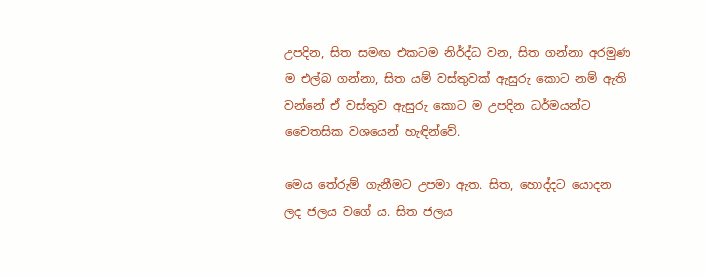උපදින, සිත සමඟ එකටම නිර්ද්ධ වන, සිත ගන්නා අරමුණ ම එල්බ ගන්නා, සිත යම් වස්තුවක් ඇසුරු කොට නම් ඇති වන්නේ ඒ වස්තුව ඇසුරු කොට ම උපදින ධර්මයන්ට චෛතසික වශයෙන් හැඳින්වේ.

මෙය තේරුම් ගැනීමට උපමා ඇත. සිත, හොද්දට යොදන ලද ජලය වගේ ය. සිත ජලය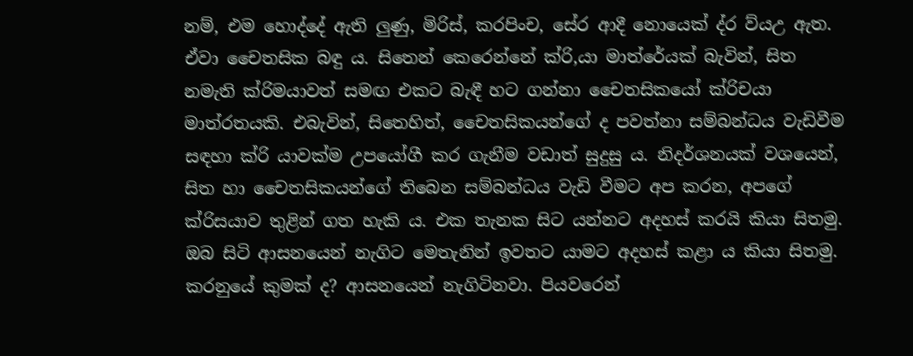නම්, එම හොද්දේ ඇති ලුණු, මිරිස්, කරපිංච, සේර ආදී නොයෙක් ද්ර ව්යඋ ඇත. ඒවා චෛතසික බඳු ය. සිතෙන් කෙරෙන්නේ ක්රි,යා මාත්රේයක් බැවින්, සිත නමැති ක්රිමයාවත් සමඟ එකට බැඳී හට ගන්නා චෛතසිකයෝ ක්රිචයා මාත්රතයකි. එබැවින්, සිතෙහිත්, චෛතසිකයන්ගේ ද පවත්නා සම්බන්ධය වැඩිවීම සඳහා ක්රි යාවක්ම උපයෝගී කර ගැනීම වඩාත් සුදුසු ය. නිදර්ශනයක් වශයෙන්, සිත හා චෛතසිකයන්ගේ තිබෙන සම්බන්ධය වැඩි වීමට අප කරන, අපගේ ක්රිසයාව තුළින් ගත හැකි ය. එක තැනක සිට යන්නට අදහස් කරයි කියා සිතමු. ඔබ සිටි ආසනයෙන් නැගිට මෙතැනින් ඉවතට යාමට අදහස් කළා ය කියා සිතමු. කරනුයේ කුමක් ද? ආසනයෙන් නැගිටිනවා. පියවරෙන්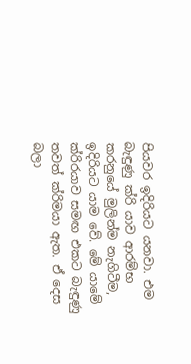පියවර ඉදිරියට යනවා. එම බැඳුණු ක්රි යාව ආරම්භ කරනුයේ මුලින්ම නැගිටීම, ඉදිරියට යාම වේ. මේ යාමේ ක්රිරයාව සමඟ එකට බැඳුණු තවත් ක්රිමයා ඇත. ඒ දෙස බලා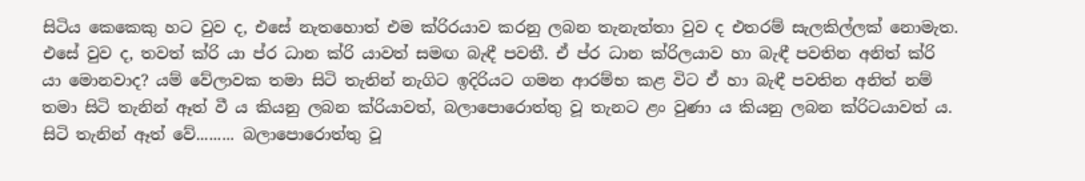සිටිය කෙකෙකු හට වුව ද, එසේ නැතහොත් එම ක්රිරයාව කරනු ලබන තැනැත්තා වුව ද එතරම් සැලකිල්ලක් නොමැත. එසේ වුව ද, තවත් ක්රි යා ප්ර ධාන ක්රි යාවත් සමඟ බැඳී පවතී. ඒ ප්ර ධාන ක්රිලයාව හා බැඳී පවතින අනිත් ක්රි යා මොනවාද? යම් වේලාවක තමා සිටි තැනින් නැගිට ඉදිරියට ගමන ආරම්භ කළ විට ඒ හා බැඳී පවතින අනිත් නම් තමා සිටි තැනින් ඈත් වී ය කියනු ලබන ක්රියාවත්, බලාපොරොත්තු වූ තැනට ළං වුණා ය කියනු ලබන ක්රිටයාවත් ය. සිටි තැනින් ඈත් වේ......... බලාපොරොත්තු වූ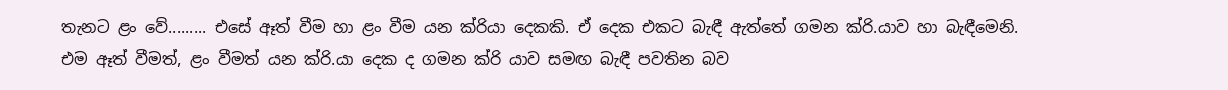තැනට ළං වේ......... එසේ ඈත් වීම හා ළං වීම යන ක්රියා දෙකකි. ඒ දෙක එකට බැඳී ඇත්තේ ගමන ක්රි.යාව හා බැඳීමෙනි. එම ඈත් වීමත්, ළං වීමත් යන ක්රි.යා දෙක ද ගමන ක්රි යාව සමඟ බැඳී පවතින බව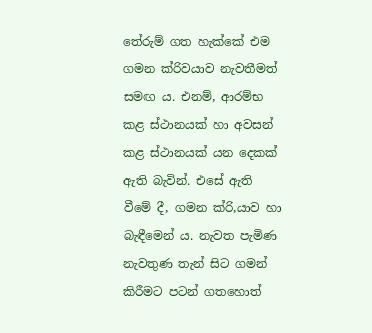තේරුම් ගත හැක්කේ එම ගමන ක්රිවයාව නැවතීමත් සමඟ ය. එනම්, ආරම්භ කළ ස්ථානයක් හා අවසන් කළ ස්ථානයක් යන දෙකක් ඇති බැවින්. එසේ ඇති වීමේ දී, ගමන ක්රි,යාව හා බැඳීමෙන් ය. නැවත පැමිණ නැවතුණ තැන් සිට ගමන් කිරීමට පටන් ගතහොත්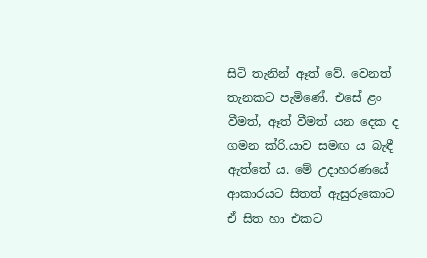සිටි තැනින් ඈත් වේ. වෙනත් තැනකට පැමිණේ. එසේ ළං වීමත්, ඈත් වීමත් යන දෙක ද ගමන ක්රි.යාව සමඟ ය බැඳී ඇත්තේ ය. මේ උදාහරණයේ ආකාරයට සිතත් ඇසුරුකොට ඒ සිත හා එකට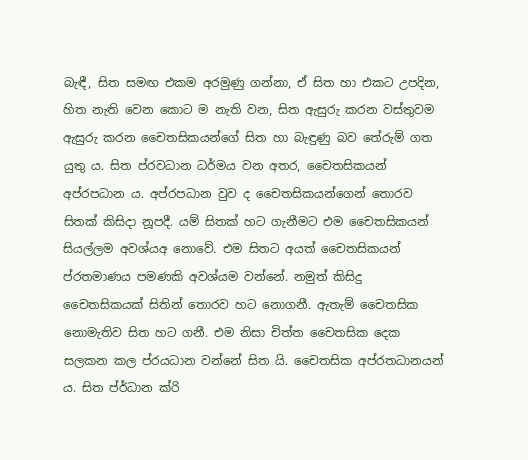බැඳී, සිත සමඟ එකම අරමුණු ගන්නා, ඒ සිත හා එකට උපදින, හිත නැති වෙන කොට ම නැති වන, සිත ඇසුරු කරන වස්තුවම ඇසුරු කරන චෛතසිකයන්ගේ සිත හා බැඳුණු බව තේරුම් ගත යුතු ය. සිත ප්රවධාන ධර්මය වන අතර, චෛතසිකයන් අප්රපධාන ය. අප්රපධාන වුව ද චෛතසිකයන්ගෙන් තොරව සිතක් කිසිදා නූපදී. යම් සිතක් හට ගැනීමට එම චෛතසිකයන් සියල්ලම අවශ්යඅ නොවේ. එම සිතට අයත් චෛතසිකයන් ප්රතමාණය පමණකි අවශ්යම වන්නේ. නමුත් කිසිදු චෛතසිකයක් සිතින් තොරව හට නොගනී. ඇතැම් චෛතසික නොමැතිව සිත හට ගනී. එම නිසා චිත්ත චෛතසික දෙක සලකන කල ප්රයධාන වන්නේ සිත යි. චෛතසික අප්රතධානයන් ය. සිත ප්ර්ධාන ක්රි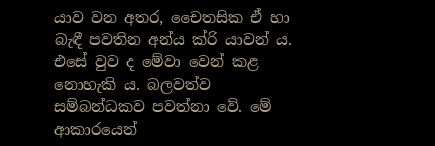යාව වන අතර, චෛතසික ඒ හා බැඳී පවතින අන්ය ක්රි යාවන් ය. එසේ වුව ද මේවා වෙන් කළ නොහැකි ය. බලවත්ව සම්බන්ධකව පවත්නා වේ. මේ ආකාරයෙන්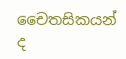චෛතසිකයන් ද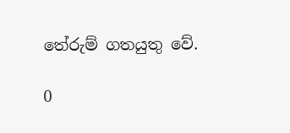තේරුම් ගතයුතු වේ.

0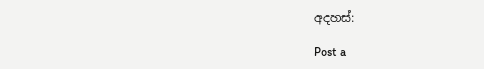අදහස්:

Post a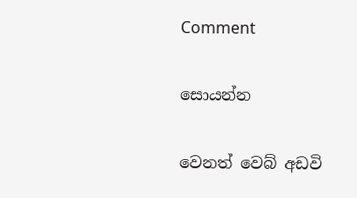Comment

සොයන්න

වෙනත් වෙබ් අඩවි